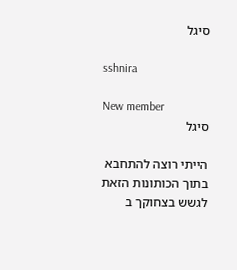סיגל

sshnira

New member
סיגל

הייתי רוצה להתחבא בתוך הכותונות הזאת לגשש בצחוקך ב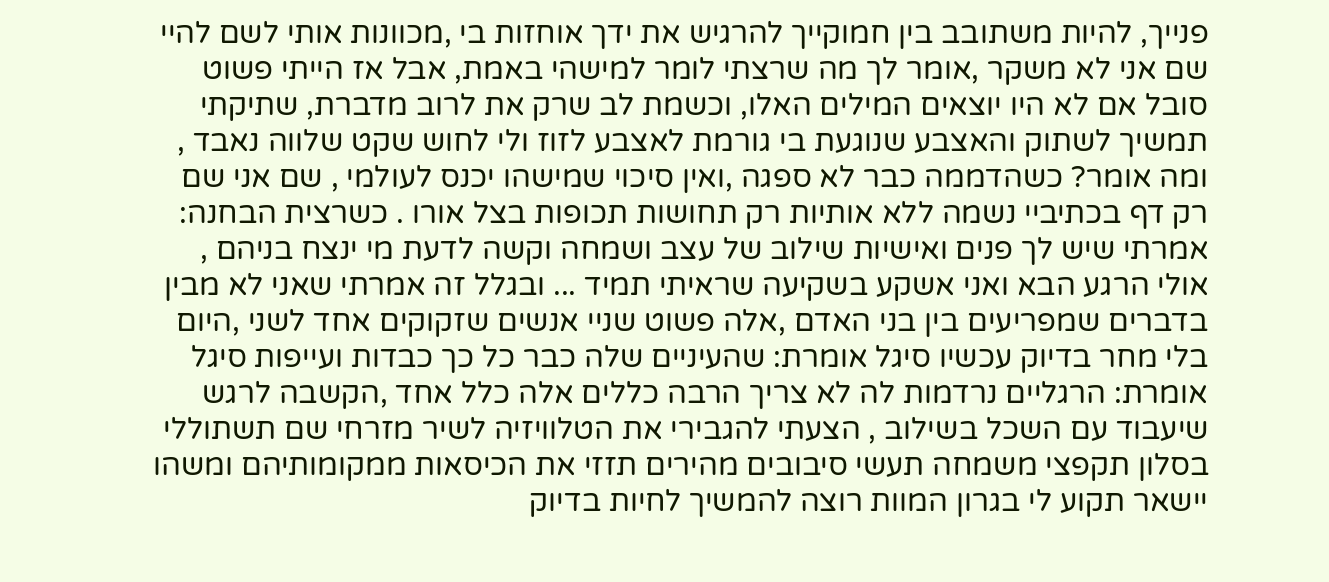פנייך, להיות משתובב בין חמוקייך להרגיש את ידך אוחזות בי ,מכוונות אותי לשם להיי שם אני לא משקר ,אומר לך מה שרצתי לומר למישהי באמת, אבל אז הייתי פשוט סובל אם לא היו יוצאים המילים האלו, וכשמת לב שרק את לרוב מדברת, שתיקתי תמשיך לשתוק והאצבע שנוגעת בי גורמת לאצבע לזוז ולי לחוש שקט שלווה נאבד , ומה אומר? כשהדממה כבר לא ספגה ,ואין סיכוי שמישהו יכנס לעולמי , שם אני שם רק דף בכתיביי נשמה ללא אותיות רק תחושות תכופות בצל אורו . כשרצית הבחנה: אמרתי שיש לך פנים ואישיות שילוב של עצב ושמחה וקשה לדעת מי ינצח בניהם , אולי הרגע הבא ואני אשקע בשקיעה שראיתי תמיד ... ובגלל זה אמרתי שאני לא מבין בדברים שמפריעים בין בני האדם ,אלה פשוט שניי אנשים שזקוקים אחד לשני ,היום בלי מחר בדיוק עכשיו סיגל אומרת: שהעיניים שלה כבר כל כך כבדות ועייפות סיגל אומרת: הרגליים נרדמות לה לא צריך הרבה כללים אלה כלל אחד ,הקשבה לרגש שיעבוד עם השכל בשילוב , הצעתי להגבירי את הטלוויזיה לשיר מזרחי שם תשתוללי בסלון תקפצי משמחה תעשי סיבובים מהירים תזזי את הכיסאות ממקומותיהם ומשהו יישאר תקוע לי בגרון המוות רוצה להמשיך לחיות בדיוק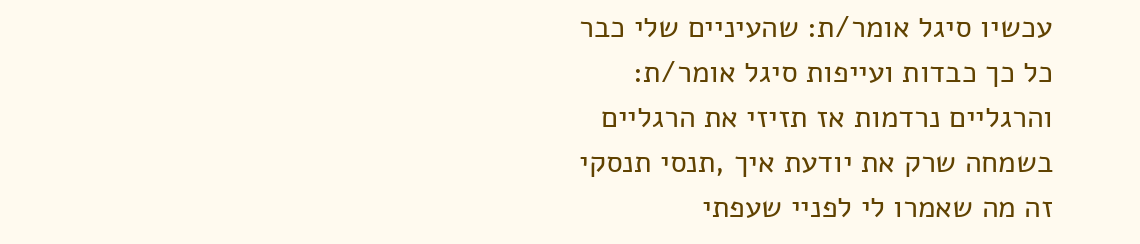עכשיו סיגל אומר/ת: שהעיניים שלי כבר כל כך כבדות ועייפות סיגל אומר/ת: והרגליים נרדמות אז תזיזי את הרגליים בשמחה שרק את יודעת איך ,תנסי תנסקי זה מה שאמרו לי לפניי שעפתי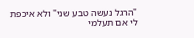"הרגל נעשה טבע שני" ולא איכפת לי אם תעלמי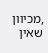,מכיוון שאין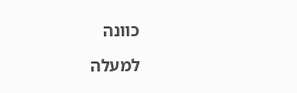כוונה

למעלה